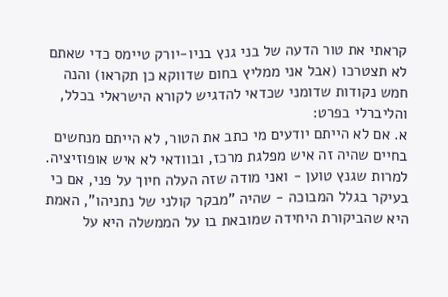קראתי את טור הדעה של בני גנץ בניו-יורק טיימס כדי שאתם לא תצטרכו (אבל אני ממליץ בחום שדווקא כן תקראו) והנה חמש נקודות שדומני שכדאי להדגיש לקורא הישראלי בכלל, והליברלי בפרט:
א. אם לא הייתם יודעים מי כתב את הטור, לא הייתם מנחשים בחיים שהיה זה איש מפלגת מרכז, ובוודאי לא איש אופוזיציה. למרות שגנץ טוען - ואני מודה שזה העלה חיוך על פני, אם כי בעיקר בגלל המבוכה - שהיה "מבקר קולני של נתניהו", האמת היא שהביקורת היחידה שמובאת בו על הממשלה היא על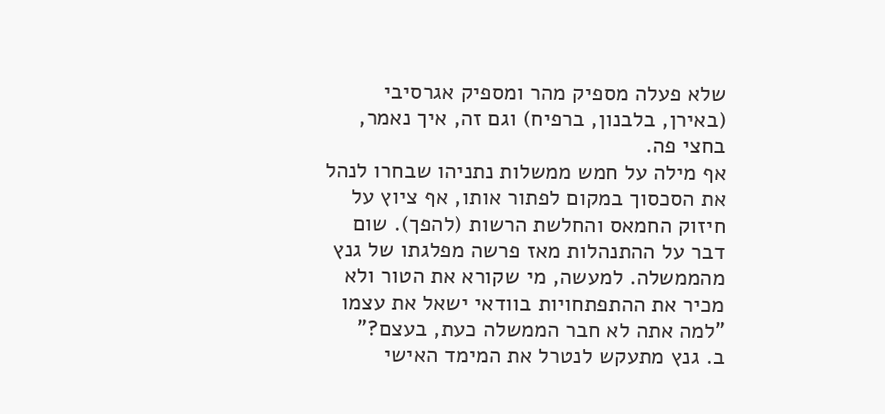שלא פעלה מספיק מהר ומספיק אגרסיבי (באירן, בלבנון, ברפיח) וגם זה, איך נאמר, בחצי פה.
אף מילה על חמש ממשלות נתניהו שבחרו לנהל את הסכסוך במקום לפתור אותו, אף ציוץ על חיזוק החמאס והחלשת הרשות (להפך). שום דבר על ההתנהלות מאז פרשה מפלגתו של גנץ מהממשלה. למעשה, מי שקורא את הטור ולא מכיר את ההתפתחויות בוודאי ישאל את עצמו "למה אתה לא חבר הממשלה כעת, בעצם?"
ב. גנץ מתעקש לנטרל את המימד האישי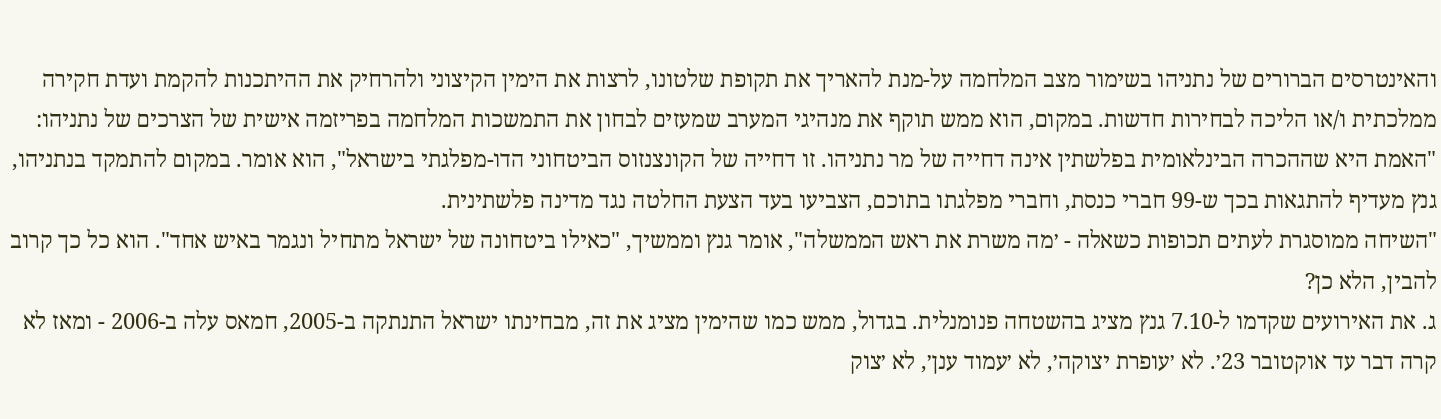והאינטרסים הברורים של נתניהו בשימור מצב המלחמה על-מנת להאריך את תקופת שלטונו, לרצות את הימין הקיצוני ולהרחיק את ההיתכנות להקמת ועדת חקירה ממלכתית ו/או הליכה לבחירות חדשות. במקום, הוא ממש תוקף את מנהיגי המערב שמעזים לבחון את התמשכות המלחמה בפריזמה אישית של הצרכים של נתניהו: "האמת היא שההכרה הבינלאומית בפלשתין אינה דחייה של מר נתניהו. זו דחייה של הקונצנזוס הביטחוני הדו-מפלגתי בישראל", הוא אומר. במקום להתמקד בנתניהו, גנץ מעדיף להתגאות בכך ש-99 חברי כנסת, וחברי מפלגתו בתוכם, הצביעו בעד הצעת החלטה נגד מדינה פלשתינית.
"השיחה ממוסגרת לעתים תכופות כשאלה - ׳מה משרת את ראש הממשלה", אומר גנץ וממשיך, "כאילו ביטחונה של ישראל מתחיל ונגמר באיש אחד". הוא כל כך קרוב להבין, הלא כן?
ג. את האירועים שקדמו ל-7.10 גנץ מציג בהשטחה פנומנלית. בגדול, ממש כמו שהימין מציג את זה, מבחינתו ישראל התנתקה ב-2005, חמאס עלה ב-2006 - ומאז לא קרה דבר עד אוקטובר 23׳. לא ׳עופרת יצוקה׳, לא ׳עמוד ענן׳, לא ׳צוק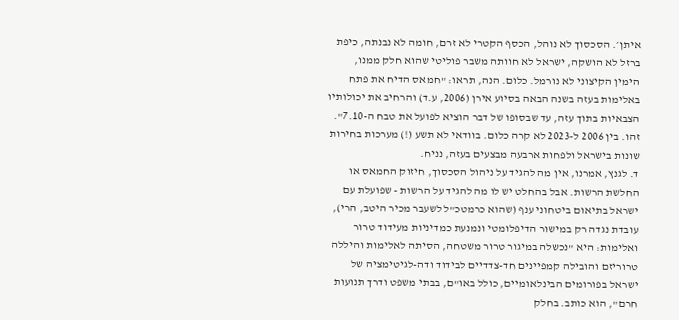איתן׳. הסכסוך לא נוהל, הכסף הקטרי לא זרם, חומה לא נבנתה, כיפת ברזל לא הושקה, ישראל לא חוותה משבר פוליטי שהוא חלק ממנו, הימין הקיצוני לא נורמל. כלום. הנה, תראו: "חמאס הדיח את פתח באלימות בעזה בשנה הבאה בסיוע אירן (2006, ע.ד) והרחיב את יכולותיו הצבאיות בתוך עזה, עד שבסופו של דבר הוציא לפועל את טבח ה-7.10". זהו. בין 2006 ל-2023 לא קרה כלום. בוודאי לא תשע (!) מערכות בחירות שונות בישראל ולפחות ארבעה מבצעים בעזה, נניח.
ד. לגנץ, אמרנו, אין מה להגיד על ניהול הסכסוך, חיזוק החמאס או החלשת הרשות. אבל בהחלט יש לו מה להגיד על הרשות - שפועלת עם ישראל בתיאום ביטחוני ענף (שהוא כרמטכ"ל לשעבר מכיר היטב, הרי), עובדת נגדה רק במישור הדיפלומטי ונמנעת כמדיניות מעידוד טרור ואלימות: היא "נכשלה במיגור טרור משטחה, הסיתה לאלימות והיללה טרוריזם והובילה קמפיינים חד-צדדיים לבידוד ודה-לגיטימציה של ישראל בפורומים הבינלאומיים, כולל באו"ם, בבתי משפט ודרך תנועות חרם", הוא כותב. בחלק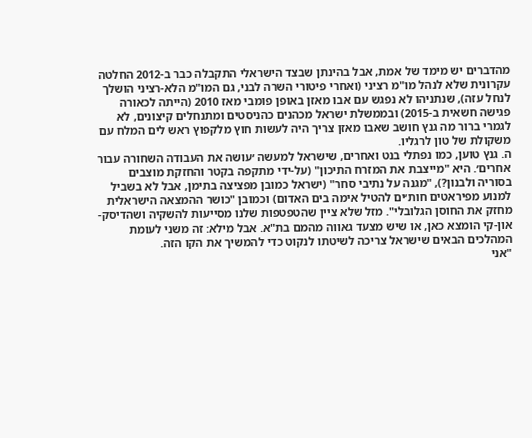מהדברים יש מימד של אמת, אבל בהינתן שבצד הישראלי התקבלה כבר ב-2012 החלטה עקרונית שלא לנהל מו"מ רציני (ואחרי פיטורי השרה לבני, גם המו"מ הלא-רציני הושלך לנחל עזה), שנתניהו לא נפגש עם אבו מאזן באופן פומבי מאז 2010 (הייתה לכאורה פגישה חשאית ב-2015) ובממשלת ישראל מכהנים כהניסטים ומתנחלים קיצונים, לא לגמרי ברור מה גנץ חושב שאבו מאזן צריך היה לעשות חוץ מלקפוץ ראש לים המלח עם משקולת של טון לרגליו.
ה. גנץ טוען, כמו נפתלי בנט ואחרים, שישראל למעשה ׳עושה את העבודה השחורה עבור אחרים׳. היא "מייצבת את המזרח התיכון" (על-ידי מתקפה בקטר והחזקת מוצבים בסוריה ולבנון?), "מגנה על נתיבי סחר" (ישראל כמובן מפציצה בתימן, אבל לא בשביל למנוע מפיראטים חות׳ים להטיל אימה בים האדום) וכמובן "כושר ההמצאה הישראלית מחזק את החוסן הגלובלי". מזל שלא ציין שהטפטפות שלנו מסייעות להשקיה ושהדיסק-און-קי הומצא כאן, או שיש מצעד גאווה מהמם בת"א. אבל מילא: זה משני לעומת המהלכים הבאים שישראל צריכה לשיטתו לנקוט כדי להמשיך את הקו הזה.
"אני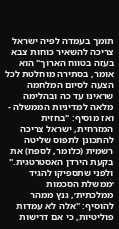תומך בעמדה לפיה ישראל צריכה להשאיר כוחות צבא בעזה בטווח הארוך" הוא אומר, בסתירה מוחלטת לכל הצעה לסיום המלחמה שראינו עד כה ובהלימה מלאה למדיניות הממשלה - ואז מוסיף: "בחזית המזרחית, ישראל צריכה להתכונן לתפוס שליטה רשמית (כלומר, לספח) את בקעת הירדן האסטרטגית." ולפני שתספיקו להגיד ׳ממשלת הסכמות ממלכתית׳, גנץ ממהר להוסיף: "אלה לא עמדות פוליטיות, כי אם דרישות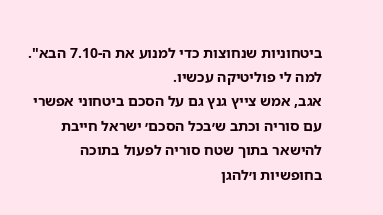ביטחוניות שנחוצות כדי למנוע את ה-7.10 הבא". למה לי פוליטיקה עכשיו.
אגב, אמש צייץ גנץ גם על הסכם ביטחוני אפשרי עם סוריה וכתב ש׳בכל הסכם׳ ישראל חייבת להישאר בתוך שטח סוריה לפעול בתוכה בחופשיות ו׳להגן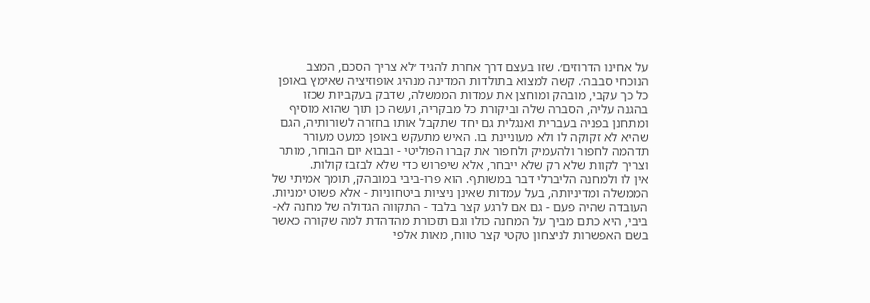על אחינו הדרוזים׳. שזו בעצם דרך אחרת להגיד ׳לא צריך הסכם, המצב הנוכחי סבבה׳. קשה למצוא בתולדות המדינה מנהיג אופוזיציה שאימץ באופן כל כך עקבי, מובהק ומוחצן את עמדות הממשלה, שדבק בעקביות שכזו בהגנה עליה, הסברה שלה וביקורת כל מבקריה, ועשה כן תוך שהוא מוסיף ומתחנן בפניה בעברית ואנגלית גם יחד שתקבל אותו בחזרה לשורותיה, הגם שהיא לא זקוקה לו ולא מעוניינת בו. האיש מתעקש באופן כמעט מעורר תדהמה לחפור ולהעמיק ולחפור את קברו הפוליטי - ובבוא יום הבוחר, מותר וצריך לקוות שלא רק שלא ייבחר, אלא שיפרוש כדי שלא לבזבז קולות.
אין לו ולמחנה הליברלי דבר במשותף. הוא פרו-ביבי במובהק, תומך אמיתי של הממשלה ומדיניותה, בעל עמדות שאינן ניציות ביטחוניות - אלא פשוט ימניות. העובדה שהיה פעם - גם אם לרגע קצר בלבד - התקווה הגדולה של מחנה לא-ביבי, היא כתם מביך על המחנה כולו וגם תזכורת מהדהדת למה שקורה כאשר בשם האפשרות לניצחון טקטי קצר טווח, מאות אלפי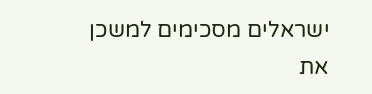ישראלים מסכימים למשכן את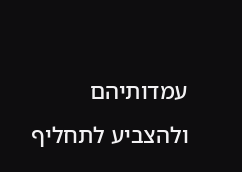עמדותיהם ולהצביע לתחליף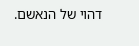דהוי של הנאשם.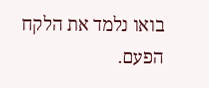בואו נלמד את הלקח הפעם.